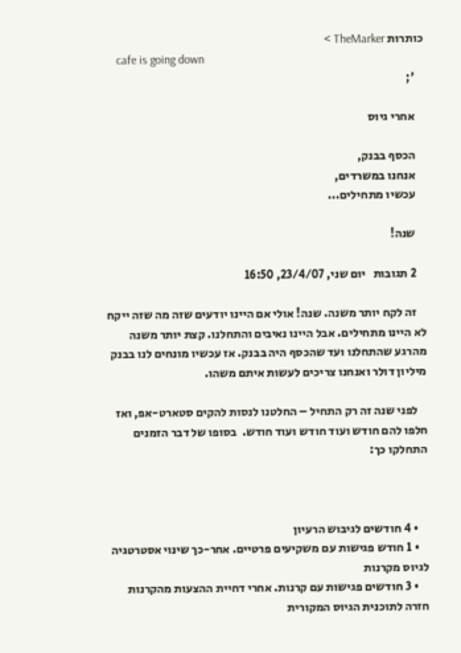כותרות TheMarker >
    cafe is going down
    ';

    אחרי גיוס

    הכסף בבנק,
    אנחנו במשרדים,
    עכשיו מתחילים...

    שנה!

    2 תגובות   יום שני, 23/4/07, 16:50

    זה לקח יותר משנה. שנה! אולי אם היינו יודעים שזה מה שזה ייקח לא היינו מתחילים. אבל היינו נאיבים והתחלנו. קצת יותר משנה מהרגע שהתחלנו ועד שהכסף היה בבנק. אז עכשיו מונחים לנו בבנק מיליון דולר ואנחנו צריכים לעשות איתם משהו.

    לפני שנה זה רק התחיל – החלטנו לנסות להקים סטארט-אפ, ואז חלפו להם חודש ועוד חודש ועוד חודש.  בסופו של דבר הזמנים התחלקו כך:



    • 4 חודשים לגיבוש הרעיון
    • 1 חודש פגישות עם משקיעים פרטיים. אחר-כך שינוי אסטרטגיה לגיוס מקרנות
    • 3 חודשים פגישות עם קרנות. אחרי דחיית ההצעות מהקרנות חזרה לתוכנית הגיוס המקורית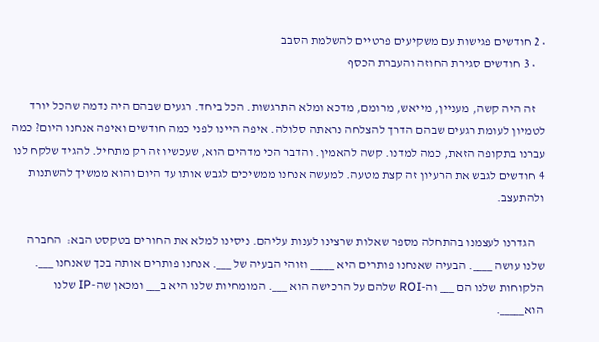• 2 חודשים פגישות עם משקיעים פרטיים להשלמת הסבב
    • 3 חודשים סגירת החוזה והעברת הכסף

    זה היה קשה, מעניין, מייאש, מרומם, מדכא ומלא התרגשות. הכל ביחד. רגעים שבהם היה נדמה שהכל יורד לטמיון לעומת רגעים שבהם הדרך להצלחה נראתה סלולה. איפה היינו לפני כמה חודשים ואיפה אנחנו היום? כמה עברנו בתקופה הזאת, כמה למדנו. קשה להאמין. והדבר הכי מדהים הוא, שעכשיו זה רק מתחיל. להגיד שלקח לנו 4 חודשים לגבש את הרעיון זה קצת מטעה. למעשה אנחנו ממשיכים לגבש אותו עד היום והוא ממשיך להשתנות ולהתעצב.

    הגדרנו לעצמנו בהתחלה מספר שאלות שרצינו לענות עליהם. ניסינו למלא את החורים בטקסט הבא:  החברה שלנו עושה ____. הבעיה שאנחנו פותרים היא _____ וזוהי הבעיה של ___. אנחנו פותרים אותה בכך שאנחנו ___. הלקוחות שלנו הם ___ וה-ROI שלהם על הרכישה הוא ___. המומחיות שלנו היא ב___ ומכאן שה-IP שלנו הוא_____.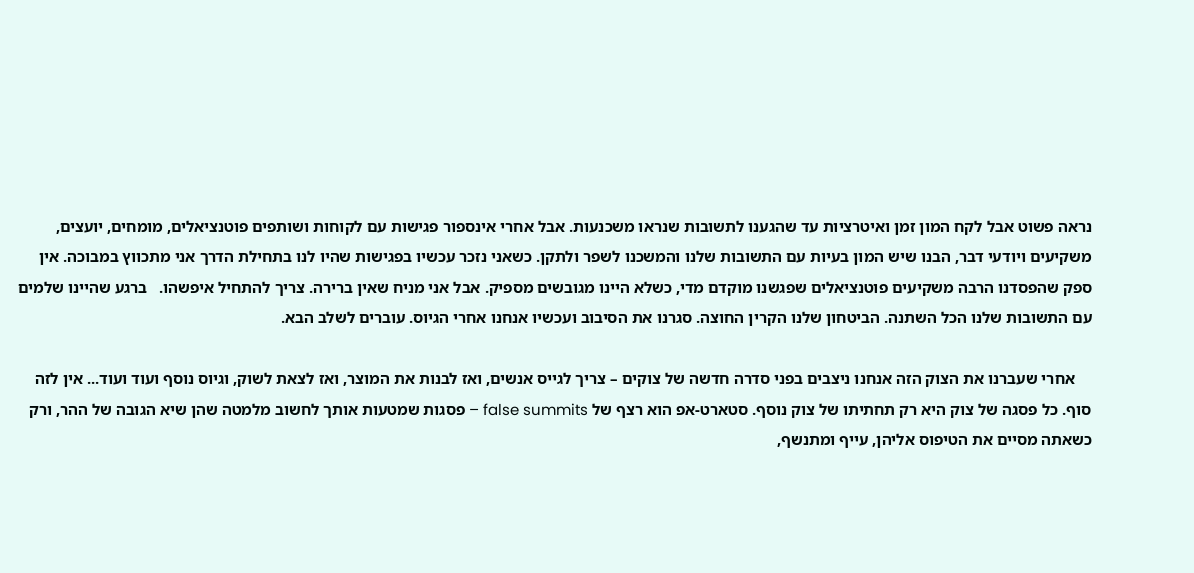נראה פשוט אבל לקח המון זמן ואיטרציות עד שהגענו לתשובות שנראו משכנעות. אבל אחרי אינספור פגישות עם לקוחות ושותפים פוטנציאלים, מומחים, יועצים, משקיעים ויודעי דבר, הבנו שיש המון בעיות עם התשובות שלנו והמשכנו לשפר ולתקן. כשאני נזכר עכשיו בפגישות שהיו לנו בתחילת הדרך אני מתכווץ במבוכה. אין ספק שהפסדנו הרבה משקיעים פוטנציאלים שפגשנו מוקדם מדי, כשלא היינו מגובשים מספיק. אבל אני מניח שאין ברירה. צריך להתחיל איפשהו.   ברגע שהיינו שלמים עם התשובות שלנו הכל השתנה. הביטחון שלנו הקרין החוצה. סגרנו את הסיבוב ועכשיו אנחנו אחרי הגיוס. עוברים לשלב הבא.

    אחרי שעברנו את הצוק הזה אנחנו ניצבים בפני סדרה חדשה של צוקים – צריך לגייס אנשים, ואז לבנות את המוצר, ואז לצאת לשוק, וגיוס נוסף ועוד ועוד... אין לזה סוף. כל פסגה של צוק היא רק תחתיתו של צוק נוסף. סטארט-אפ הוא רצף של false summits – פסגות שמטעות אותך לחשוב מלמטה שהן שיא הגובה של ההר, ורק כשאתה מסיים את הטיפוס אליהן, עייף ומתנשף,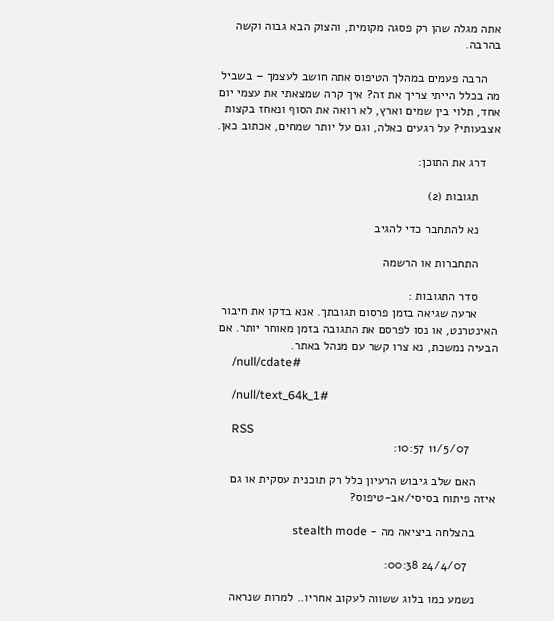אתה מגלה שהן רק פסגה מקומית, והצוק הבא גבוה וקשה בהרבה.

    הרבה פעמים במהלך הטיפוס אתה חושב לעצמך – בשביל מה בכלל הייתי צריך את זה? איך קרה שמצאתי את עצמי יום אחד, תלוי בין שמים וארץ, לא רואה את הסוף ונאחז בקצות אצבעותי? על רגעים כאלה, וגם על יותר שמחים, אכתוב כאן.

    דרג את התוכן:

      תגובות (2)

      נא להתחבר כדי להגיב

      התחברות או הרשמה

      סדר התגובות :
      ארעה שגיאה בזמן פרסום תגובתך. אנא בדקו את חיבור האינטרנט, או נסו לפרסם את התגובה בזמן מאוחר יותר. אם הבעיה נמשכת, נא צרו קשר עם מנהל באתר.
      /null/cdate#

      /null/text_64k_1#

      RSS
        11/5/07 10:57:

      האם שלב גיבוש הרעיון כלל רק תוכנית עסקית או גם איזה פיתוח בסיסי/אב-טיפוס?

      בהצלחה ביציאה מה - stealth mode

        24/4/07 00:38:

      נשמע כמו בלוג ששווה לעקוב אחריו.. למרות שנראה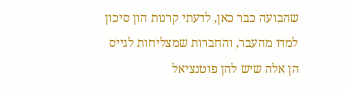שהבועה כבר כאן, לדעתי קרנות הון סיכון למדו מהעבר, והחברות שמצליחות לגייס הן אלה שיש להן פוטנציאל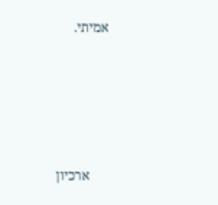אמיתי.





      ארכיון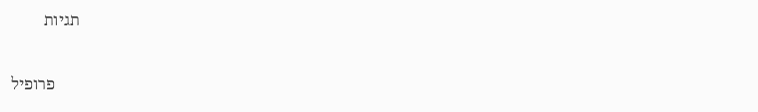תגיות

      פרופיל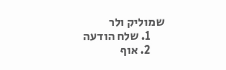שמוליק ולר
      1. שלח הודעה
      2. אוף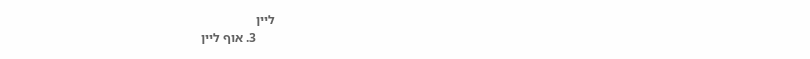ליין
      3. אוף ליין